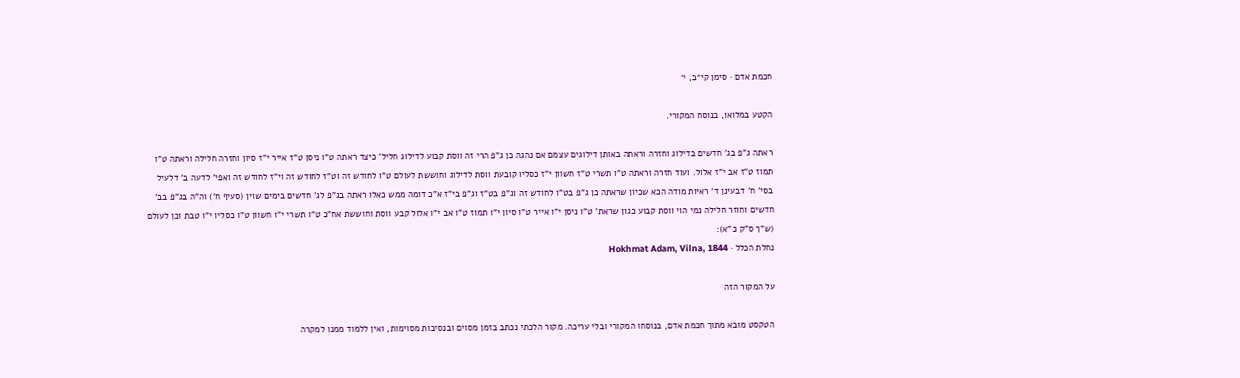חכמת אדם · סימן קי״ב, י׳

הקטע במלואו, בנוסח המקורי.

ראתה ג"פ בג' חדשים בדילוג וחזרה וראתה באותן דילוגים עצמם אם נהגה כן ג"פ הרי זה ווסת קבוע לדילוג חליל' כיצד ראתה ט"ו ניסן ט"ז אייר י"ז סיון וחזרה חלילה וראתה ט"ו תמוז ט"ז אב י"ז אלול. ועוד חזרה וראתה ט"ו תשרי ט"ז חשוון י"ז כסליו קובעת ווסת לדילוג וחוששת לעולם ט"ו לחודש זה וט"ז לחודש זה וי"ז לחודש זה ואפי' לדעה ב' דלעיל בסי' ח' דבעינן ד' ראיות מודה הכא שכיון שראתה כן ג"פ בט"ו לחודש זה וג"פ בט"ז וג"פ בי"ז א"כ דומה ממש כאלו ראתה בג"פ לג' חדשים בימים שוין (סעיף ח') וה"ה בג"פ בב' חדשים וחוזר חלילה נמי הוי ווסת קבוע כגון שראת' ט"ו ניסן י"ו אייר ט"ו סיון י"ו תמוז ט"ו אב י"ו אלול קבע ווסת וחוששת אח"כ ט"ו תשרי י"ו חשוון ט"ו כסליו י"ו טבת וכן לעולם (ש"ך ס"ק כ"א):
נחלת הכלל · Hokhmat Adam, Vilna, 1844

על המקור הזה

הטקסט מובא מתוך חכמת אדם, בנוסחו המקורי ובלי עריכה. מקור הלכתי נכתב בזמן מסוים ובנסיבות מסוימות, ואין ללמוד ממנו למקרה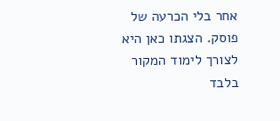אחר בלי הכרעה של פוסק. הצגתו כאן היא לצורך לימוד המקור בלבד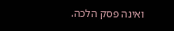ואינה פסק הלכה.